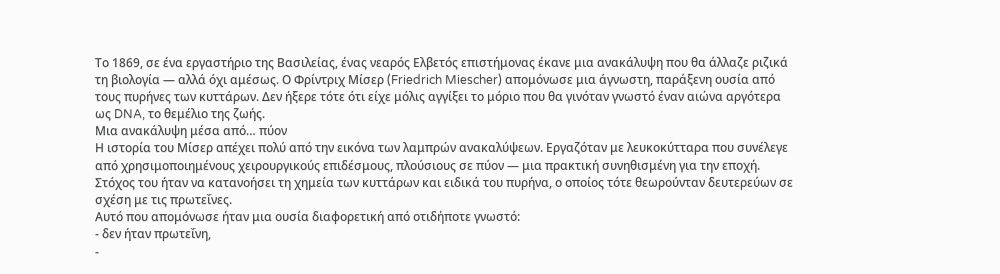Το 1869, σε ένα εργαστήριο της Βασιλείας, ένας νεαρός Ελβετός επιστήμονας έκανε μια ανακάλυψη που θα άλλαζε ριζικά τη βιολογία — αλλά όχι αμέσως. Ο Φρίντριχ Μίσερ (Friedrich Miescher) απομόνωσε μια άγνωστη, παράξενη ουσία από τους πυρήνες των κυττάρων. Δεν ήξερε τότε ότι είχε μόλις αγγίξει το μόριο που θα γινόταν γνωστό έναν αιώνα αργότερα ως DNA, το θεμέλιο της ζωής.
Μια ανακάλυψη μέσα από… πύον
Η ιστορία του Μίσερ απέχει πολύ από την εικόνα των λαμπρών ανακαλύψεων. Εργαζόταν με λευκοκύτταρα που συνέλεγε από χρησιμοποιημένους χειρουργικούς επιδέσμους, πλούσιους σε πύον — μια πρακτική συνηθισμένη για την εποχή. Στόχος του ήταν να κατανοήσει τη χημεία των κυττάρων και ειδικά του πυρήνα, ο οποίος τότε θεωρούνταν δευτερεύων σε σχέση με τις πρωτεΐνες.
Αυτό που απομόνωσε ήταν μια ουσία διαφορετική από οτιδήποτε γνωστό:
- δεν ήταν πρωτεΐνη,
-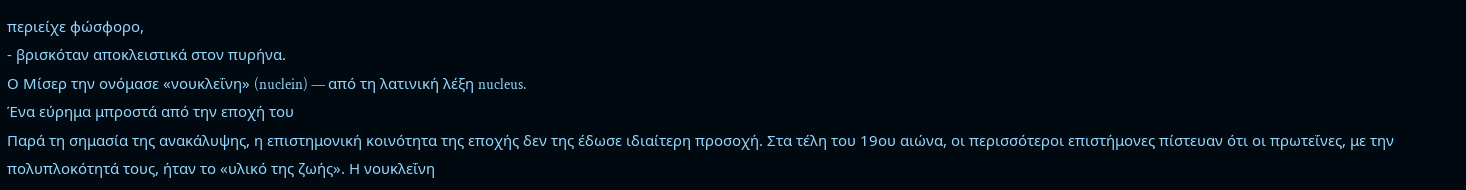περιείχε φώσφορο,
- βρισκόταν αποκλειστικά στον πυρήνα.
Ο Μίσερ την ονόμασε «νουκλεΐνη» (nuclein) — από τη λατινική λέξη nucleus.
Ένα εύρημα μπροστά από την εποχή του
Παρά τη σημασία της ανακάλυψης, η επιστημονική κοινότητα της εποχής δεν της έδωσε ιδιαίτερη προσοχή. Στα τέλη του 19ου αιώνα, οι περισσότεροι επιστήμονες πίστευαν ότι οι πρωτεΐνες, με την πολυπλοκότητά τους, ήταν το «υλικό της ζωής». Η νουκλεΐνη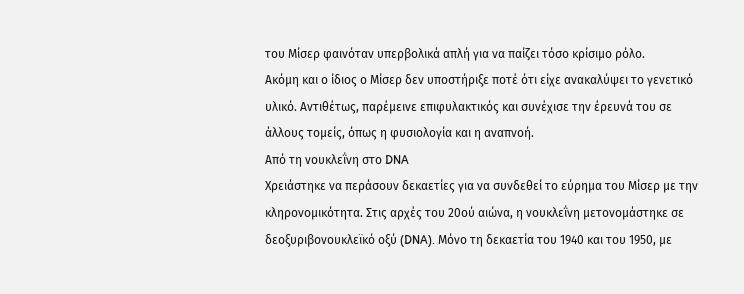του Μίσερ φαινόταν υπερβολικά απλή για να παίζει τόσο κρίσιμο ρόλο.
Ακόμη και ο ίδιος ο Μίσερ δεν υποστήριξε ποτέ ότι είχε ανακαλύψει το γενετικό υλικό. Αντιθέτως, παρέμεινε επιφυλακτικός και συνέχισε την έρευνά του σε άλλους τομείς, όπως η φυσιολογία και η αναπνοή.
Από τη νουκλεΐνη στο DNA
Χρειάστηκε να περάσουν δεκαετίες για να συνδεθεί το εύρημα του Μίσερ με την κληρονομικότητα. Στις αρχές του 20ού αιώνα, η νουκλεΐνη μετονομάστηκε σε δεοξυριβονουκλεϊκό οξύ (DNA). Μόνο τη δεκαετία του 1940 και του 1950, με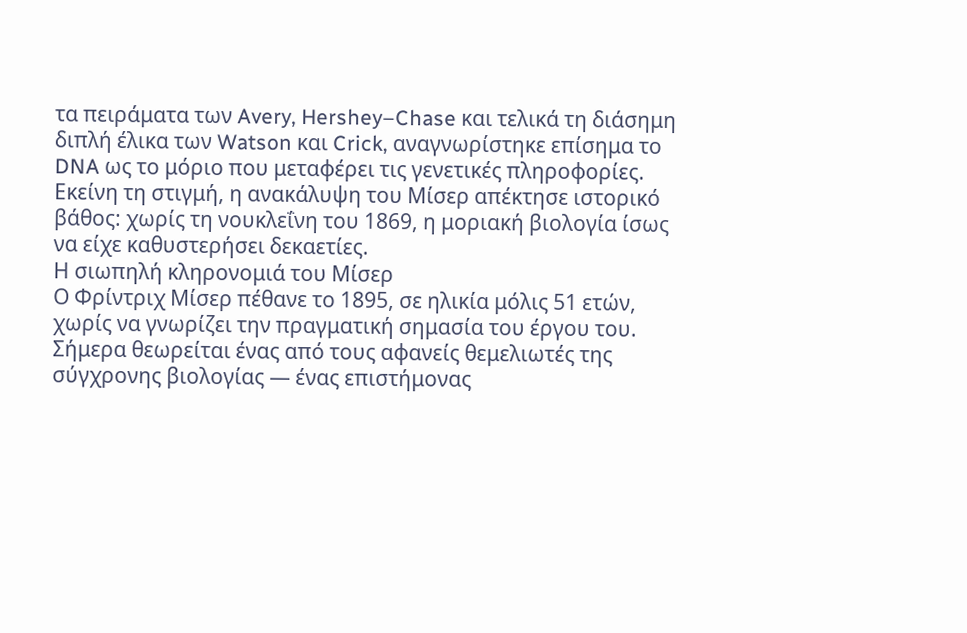τα πειράματα των Avery, Hershey–Chase και τελικά τη διάσημη διπλή έλικα των Watson και Crick, αναγνωρίστηκε επίσημα το DNA ως το μόριο που μεταφέρει τις γενετικές πληροφορίες.
Εκείνη τη στιγμή, η ανακάλυψη του Μίσερ απέκτησε ιστορικό βάθος: χωρίς τη νουκλεΐνη του 1869, η μοριακή βιολογία ίσως να είχε καθυστερήσει δεκαετίες.
Η σιωπηλή κληρονομιά του Μίσερ
Ο Φρίντριχ Μίσερ πέθανε το 1895, σε ηλικία μόλις 51 ετών, χωρίς να γνωρίζει την πραγματική σημασία του έργου του. Σήμερα θεωρείται ένας από τους αφανείς θεμελιωτές της σύγχρονης βιολογίας — ένας επιστήμονας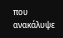που ανακάλυψε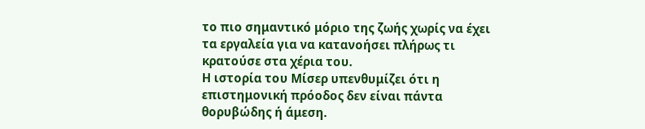το πιο σημαντικό μόριο της ζωής χωρίς να έχει τα εργαλεία για να κατανοήσει πλήρως τι κρατούσε στα χέρια του.
Η ιστορία του Μίσερ υπενθυμίζει ότι η επιστημονική πρόοδος δεν είναι πάντα θορυβώδης ή άμεση.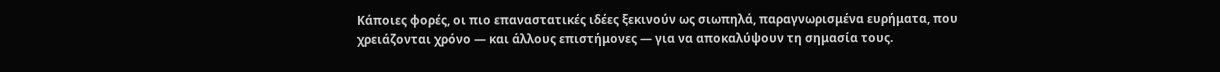Κάποιες φορές, οι πιο επαναστατικές ιδέες ξεκινούν ως σιωπηλά, παραγνωρισμένα ευρήματα, που χρειάζονται χρόνο — και άλλους επιστήμονες — για να αποκαλύψουν τη σημασία τους.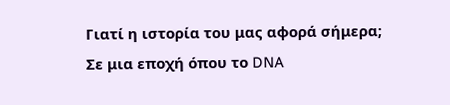Γιατί η ιστορία του μας αφορά σήμερα;
Σε μια εποχή όπου το DNA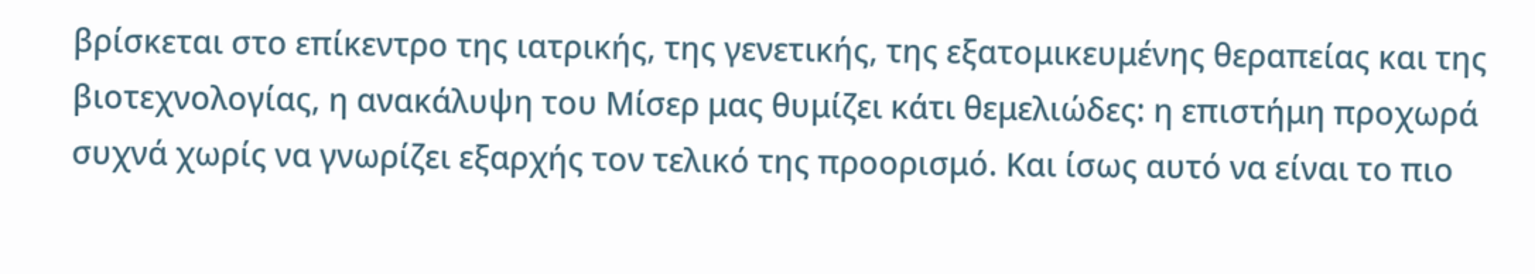βρίσκεται στο επίκεντρο της ιατρικής, της γενετικής, της εξατομικευμένης θεραπείας και της βιοτεχνολογίας, η ανακάλυψη του Μίσερ μας θυμίζει κάτι θεμελιώδες: η επιστήμη προχωρά συχνά χωρίς να γνωρίζει εξαρχής τον τελικό της προορισμό. Και ίσως αυτό να είναι το πιο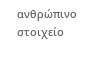ανθρώπινο στοιχείο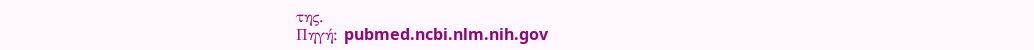της.
Πηγή: pubmed.ncbi.nlm.nih.gov